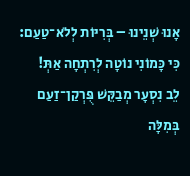אָנוּ שְׁנֵינוּ – בְּרִיּוֹת לְלֹא־טַעַם:
כִּי כָּמוֹנִי נוֹטָה לְרִתְחָה אַתְּ!
לֵב נִסְעָר מְבַקֵּשׁ פֻּרְקַן־זַעַם
בְּמִלָּה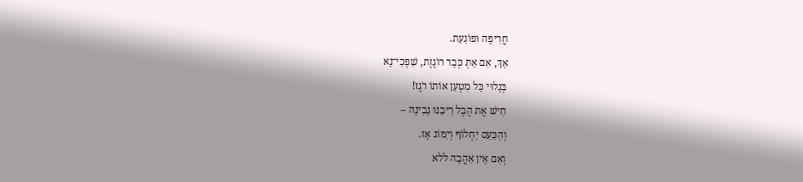חֲרִיפָה וּפוֹגַעַת.
אַךְ, אִם אַתְּ כְּבָר רוֹגֶזֶת, שִׁפְכִי־נָא
בְּגָלוּי כָּל מִטְעַן אוֹתוֹ רֹגֶז!
חִישׁ אֶת הֶבֶל רִיבֵנוּ נָבִינָה –
וְהַכַּעַס יַחְלוֹף וְיִמּוֹג אָז.
וְאִם אֵין אַהֲבָה לֹלא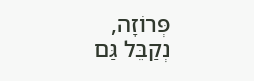פְּרוֹזָה,
נְקַבֵּל גַּם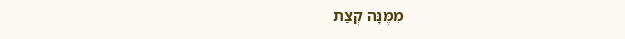מִמֶּנָּה קְצַת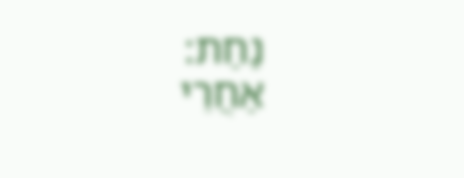נַחַת:
אַחֲרֵי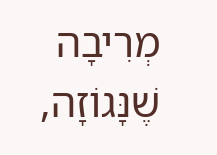מְרִיבָה שֶׁנָּגוֹזָה,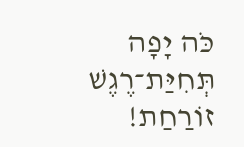כֹּה יָפָה תְּחִיַּת־רֶגֶשׁ זוֹרַחַת!